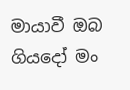මායාවී ඔබ ගියදෝ මං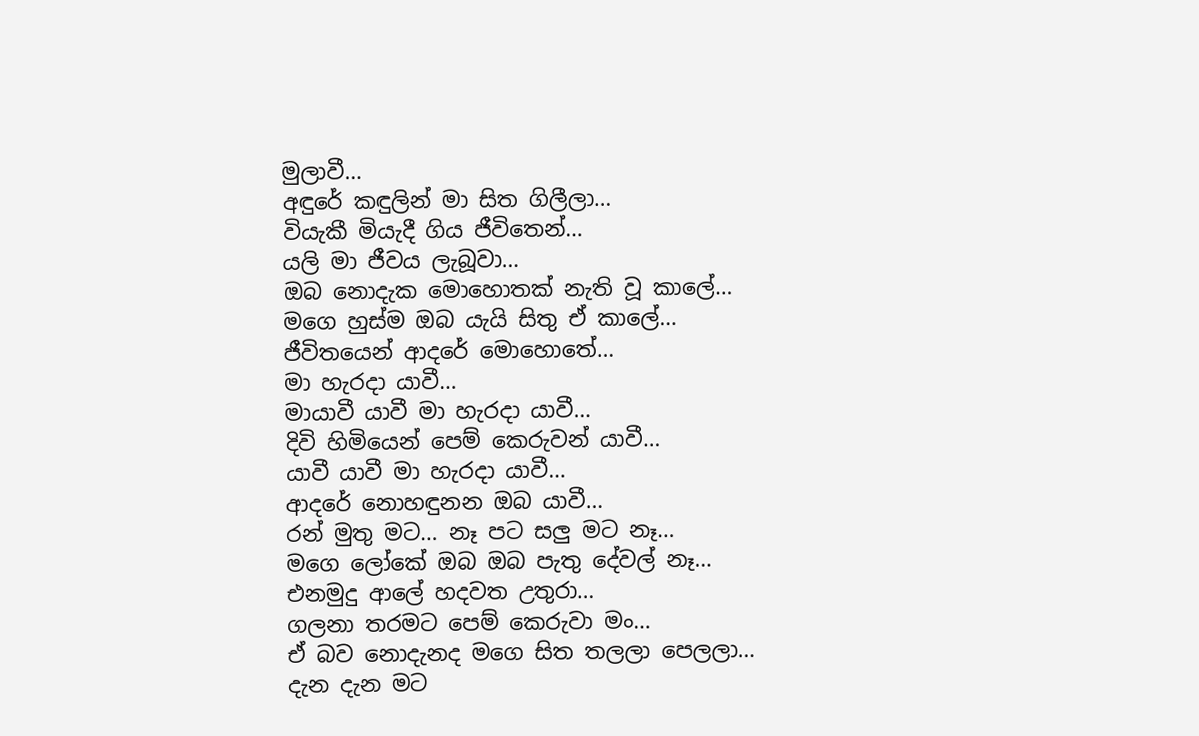මුලාවී…
අඳුරේ කඳුලින් මා සිත ගිලීලා…
වියැකී මියැදී ගිය ජීවිතෙන්…
යලි මා ජීවය ලැබූවා…
ඔබ නොදැක මොහොතක් නැති වූ කාලේ…
මගෙ හුස්ම ඔබ යැයි සිතු ඒ කාලේ…
ජීවිතයෙන් ආදරේ මොහොතේ…
මා හැරදා යාවී…
මායාවී යාවී මා හැරදා යාවී…
දිවි හිමියෙන් පෙම් කෙරුවන් යාවී…
යාවී යාවී මා හැරදා යාවී…
ආදරේ නොහඳුනන ඔබ යාවී…
රන් මුතු මට… නෑ පට සලු මට නෑ…
මගෙ ලෝකේ ඔබ ඔබ පැතු දේවල් නෑ…
එනමුදු ආලේ හදවත උතුරා…
ගලනා තරමට පෙම් කෙරුවා මං…
ඒ බව නොදැනද මගෙ සිත තලලා පෙලලා…
දැන දැන මට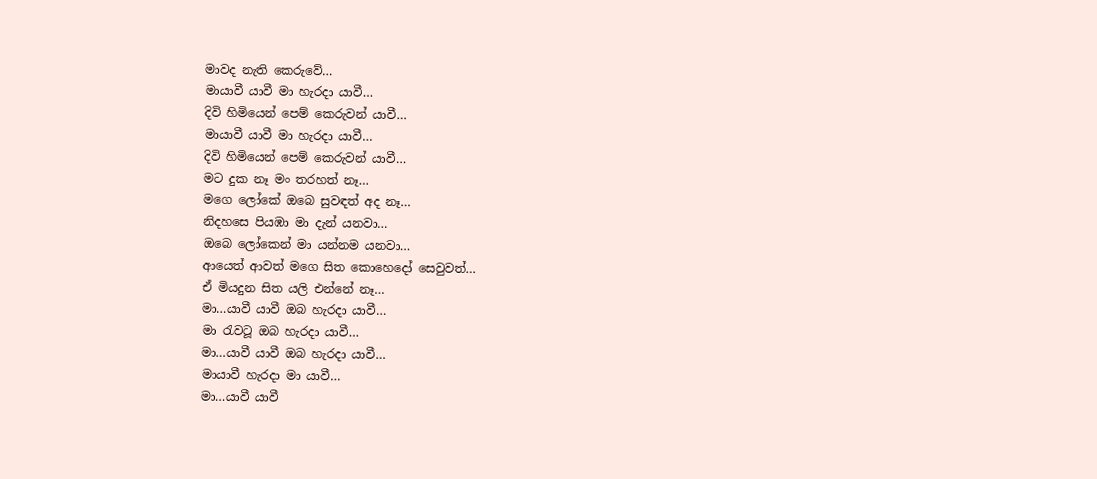මාවද නැති කෙරුවේ…
මායාවී යාවී මා හැරදා යාවී…
දිවි හිමියෙන් පෙම් කෙරුවන් යාවී…
මායාවී යාවී මා හැරදා යාවී…
දිවි හිමියෙන් පෙම් කෙරුවන් යාවී…
මට දුක නෑ මං තරහත් නෑ…
මගෙ ලෝකේ ඔබෙ සුවඳත් අද නෑ…
නිදහසෙ පියඹා මා දැන් යනවා…
ඔබෙ ලෝකෙන් මා යන්නම යනවා…
ආයෙත් ආවත් මගෙ සිත කොහෙදෝ සෙවුවත්…
ඒ මියදුන සිත යලි එන්නේ නෑ…
මා…යාවී යාවී ඔබ හැරදා යාවී…
මා රැවටූ ඔබ හැරදා යාවී…
මා…යාවී යාවී ඔබ හැරදා යාවී…
මායාවී හැරදා මා යාවී…
මා…යාවී යාවී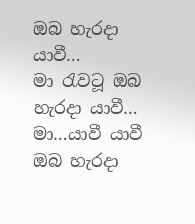ඔබ හැරදා යාවී…
මා රැවටූ ඔබ හැරදා යාවී…
මා…යාවී යාවී ඔබ හැරදා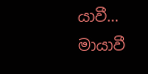යාවී…
මායාවී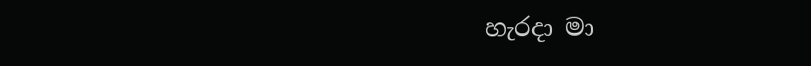හැරදා මා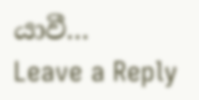යාවී…
Leave a Reply